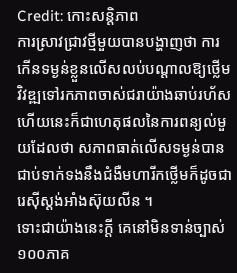Credit: កោះសន្ដិភាព
ការស្រាវជ្រាវថ្មីមួយបានបង្ហាញថា ការកើនទម្ងន់ខ្លួនលើសលប់បណ្តាលឱ្យថ្លើមវិវឌ្ឍទៅរកភាពចាស់ជរាយ៉ាងឆាប់រហ័ស ហើយនេះក៏ជាហេតុផលនៃការពន្យល់មួយដែលថា សភាពធាត់លើសទម្ងន់បានជាប់ទាក់ទងនឹងជំងឺមហារីកថ្លើមក៏ដូចជា រេស៊ីស្តង់អាំងស៊ុយលីន ។
ទោះជាយ៉ាងនេះក្តី គេនៅមិនទាន់ច្បាស់១០០ភាគ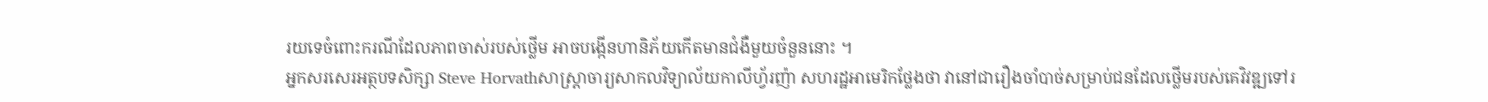រយទេចំពោះករណីដែលភាពចាស់របស់ថ្លើម អាចបង្កើនហានិភ័យកើតមានជំងឺមួយចំនួននោះ ។
អ្នកសរសេរអត្ថបទសិក្សា Steve Horvathសាស្ត្រាចារ្យសាកលវិទ្យាល័យកាលីហ្វ័រញ៉ា សហរដ្ឋអាមេរិកថ្លែងថា វានៅជារឿងចាំបាច់សម្រាប់ជនដែលថ្លើមរបស់គេវិវឌ្ឍទៅរ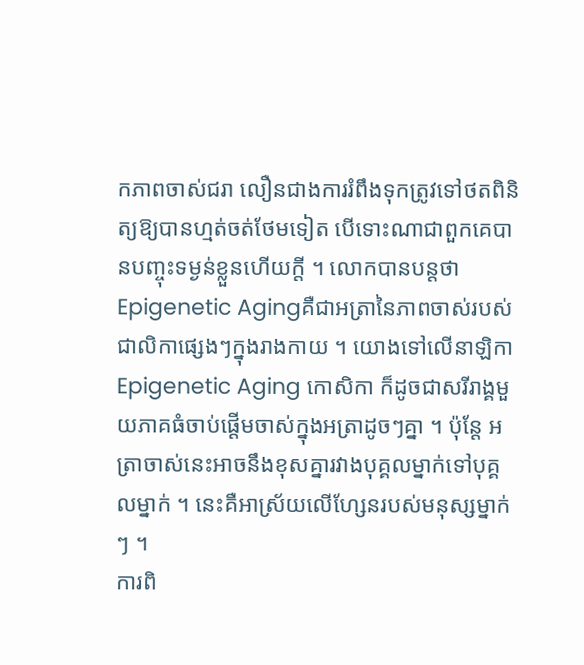កភាពចាស់ជរា លឿនជាងការរំពឹងទុកត្រូវទៅថតពិនិត្យឱ្យបានហ្មត់ចត់ថែមទៀត បើទោះណាជាពួកគេបានបញ្ចុះទម្ងន់ខ្លួនហើយក្តី ។ លោកបានបន្តថា Epigenetic Agingគឺជាអត្រានៃភាពចាស់របស់ជាលិកាផ្សេងៗក្នុងរាងកាយ ។ យោងទៅលើនាឡិកា Epigenetic Aging កោសិកា ក៏ដូចជាសរីរាង្គមួយភាគធំចាប់ផ្តើមចាស់ក្នុងអត្រាដូចៗគ្នា ។ ប៉ុន្តែ អត្រាចាស់នេះអាចនឹងខុសគ្នារវាងបុគ្គលម្នាក់ទៅបុគ្គលម្នាក់ ។ នេះគឺអាស្រ័យលើហ្សែនរបស់មនុស្សម្នាក់ៗ ។
ការពិ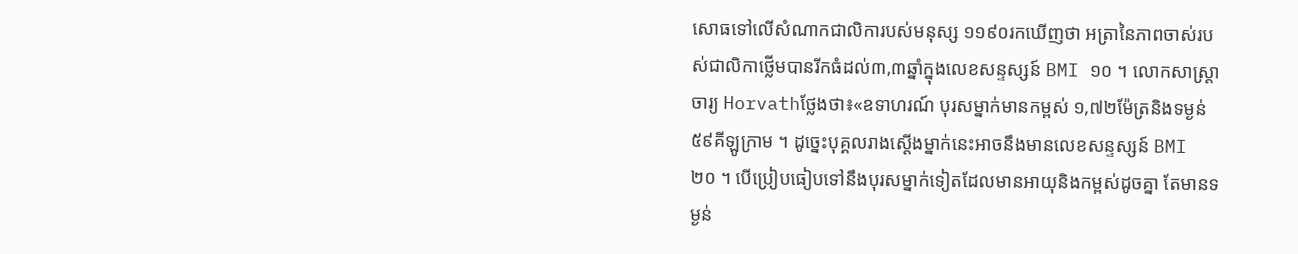សោធទៅលើសំណាកជាលិការបស់មនុស្ស ១១៩០រកឃើញថា អត្រានៃភាពចាស់របស់ជាលិកាថ្លើមបានរីកធំដល់៣,៣ឆ្នាំក្នុងលេខសន្ទស្សន៍ BMI ១០ ។ លោកសាស្ត្រាចារ្យ Horvathថ្លែងថា៖«ឧទាហរណ៍ បុរសម្នាក់មានកម្ពស់ ១,៧២ម៉ែត្រនិងទម្ងន់៥៩គីឡូក្រាម ។ ដូច្នេះបុគ្គលរាងស្តើងម្នាក់នេះអាចនឹងមានលេខសន្ទស្សន៍ BMI ២០ ។ បើប្រៀបធៀបទៅនឹងបុរសម្នាក់ទៀតដែលមានអាយុនិងកម្ពស់ដូចគ្នា តែមានទម្ងន់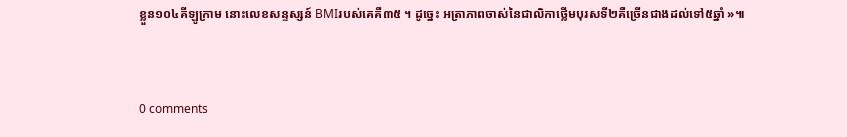ខ្លួន១០៤គីឡូក្រាម នោះលេខសន្ទស្សន៍ BMIរបស់គេគឺ៣៥ ។ ដូច្នេះ អត្រាភាពចាស់នៃជាលិកាថ្លើមបុរសទី២គឺច្រើនជាងដល់ទៅ៥ឆ្នាំ »៕


0 comments